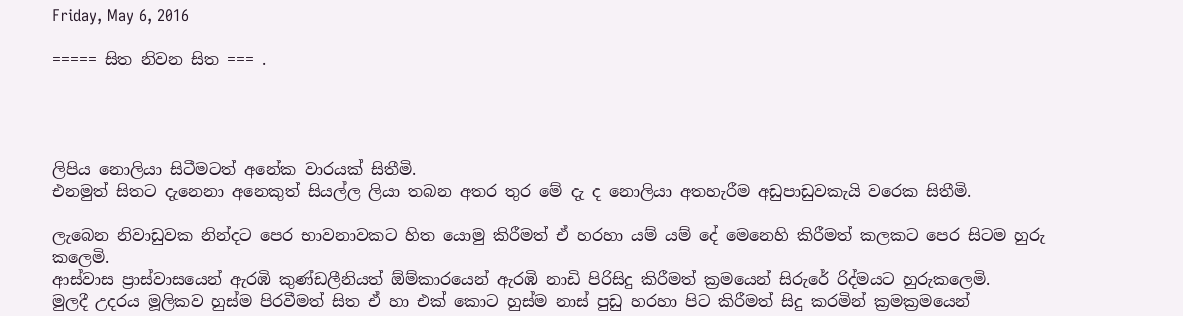Friday, May 6, 2016

===== සිත නිවන සිත === .




ලිපිය නොලියා සිටීමටත් අනේක වාරයක් සිතීමි.
එනමුත් සිතට දැනෙනා අනෙකුත් සියල්ල ලියා තබන අතර තුර මේ දැ ද නොලියා අතහැරීම අඩුපාඩුවකැයි වරෙක සිතීමි.

ලැබෙන නිවාඩුවක නින්දට පෙර භාවනාවකට හිත යොමු කිරීමත් ඒ හරහා යම් යම් දේ මෙනෙහි කිරීමත් කලකට පෙර සිටම හුරු කලෙමි.
ආස්වාස ප්‍රාස්වාසයෙන් ඇරඹි කුණ්ඩලීනියත් ඕම්කාරයෙන් ඇරඹි නාඩි පිරිසිදු කිරීමත් ක්‍රමයෙන් සිරුරේ රිද්මයට හුරුකලෙමි.
මුලදී උදරය මූලිකව හුස්ම පිරවීමත් සිත ඒ හා එක් කොට හුස්ම නාස් පුඩු හරහා පිට කිරීමත් සිදු කරමින් ක්‍රමක්‍රමයෙන්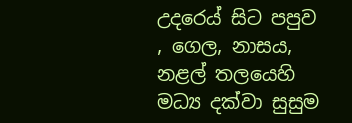උදරෙය් සිට පපුව , ගෙල, නාසය, නළල් තලයෙහි මධ්‍ය දක්වා සුසුම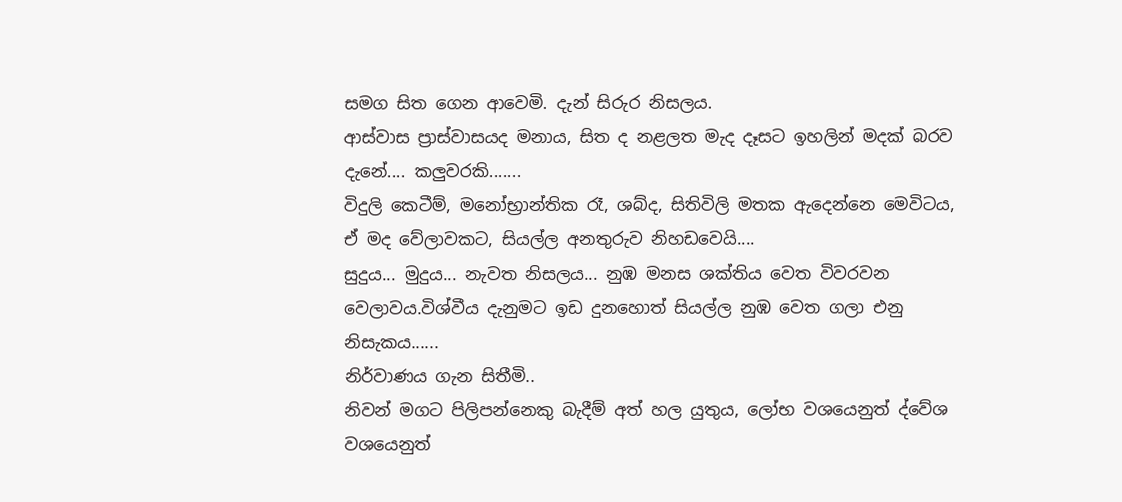සමග සිත ගෙන ආවෙමි. දැන් සිරුර නිසලය.
ආස්වාස ප්‍රාස්වාසයද මනාය, සිත ද නළලත මැද දෑසට ඉහලින් මදක් බරව දැනේ.... කලුවරකි.......
විදුලි කෙටීම්, මනෝභ්‍රාන්තික රෑ, ශබ්ද, සිතිවිලි මතක ඇදෙන්නෙ මෙවිටය, ඒ මද වේලාවකට, සියල්ල අනතුරුව නිහඩවෙයි....
සුදුය... මුදුය... නැවත නිසලය... නුඹ මනස ශක්තිය වෙත විවරවන වෙලාවය.විශ්වීය දැනුමට ඉඩ දුනහොත් සියල්ල නුඹ වෙත ගලා එනු නිසැකය......
නිර්වාණය ගැන සිතීමි..
නිවන් මගට පිලිපන්නෙකු බැදීම් අත් හල යුතුය, ලෝභ වශයෙනුත් ද්වේශ වශයෙනුත්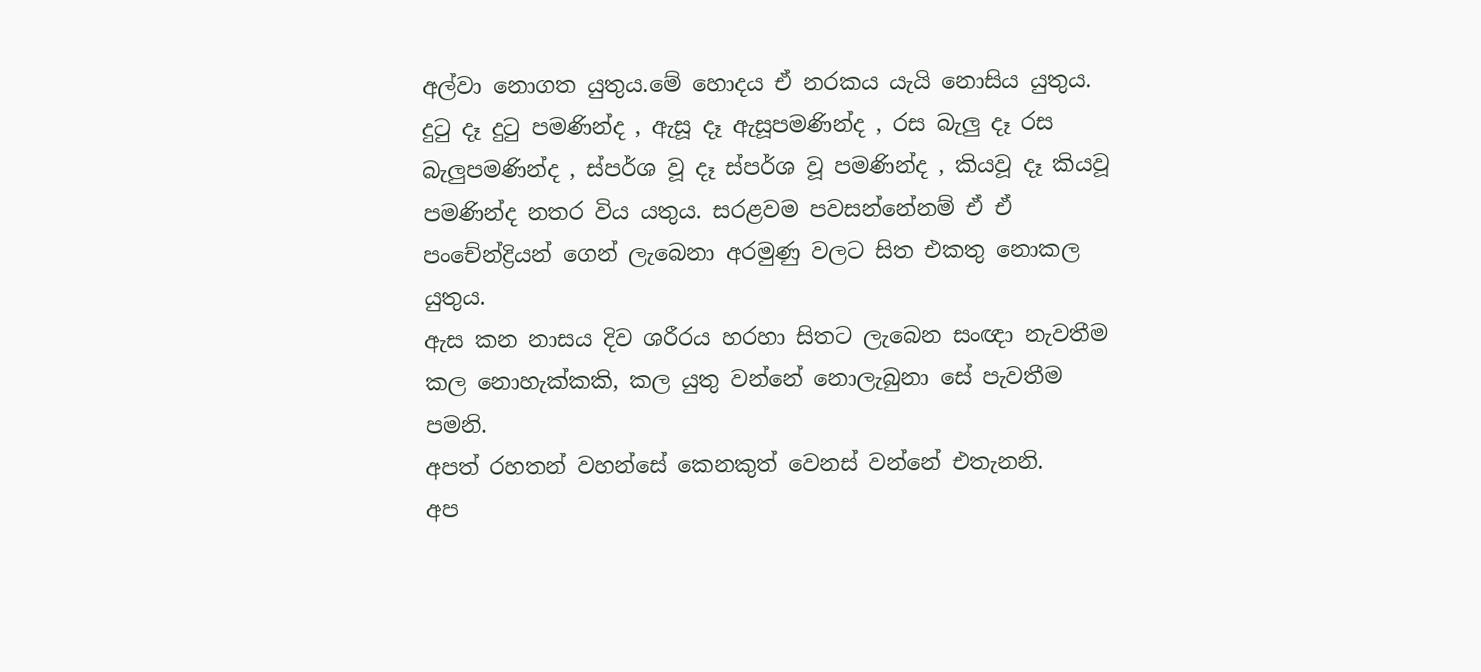අල්වා නොගත යුතුය.මේ හොදය ඒ නරකය යැයි නොසිය යුතුය. දුටු දෑ දුටු පමණින්ද , ඇසූ දෑ ඇසූපමණින්ද , රස බැලු දෑ රස බැලුපමණින්ද , ස්පර්ශ වූ දෑ ස්පර්ශ වූ පමණින්ද , කියවූ දෑ කියවූ පමණින්ද නතර විය යතුය. සරළවම පවසන්නේනම් ඒ ඒ පංචේන්ද්‍රියන් ගෙන් ලැබෙනා අරමුණු වලට සිත එකතු නොකල යුතුය.
ඇස කන නාසය දිව ශරීරය හරහා සිතට ලැබෙන සංඥා නැවතීම කල නොහැක්කකි, කල යුතු වන්නේ නොලැබුනා සේ පැවතීම පමනි.
අපත් රහතන් වහන්සේ කෙනකුත් වෙනස් වන්නේ එතැනනි.
අප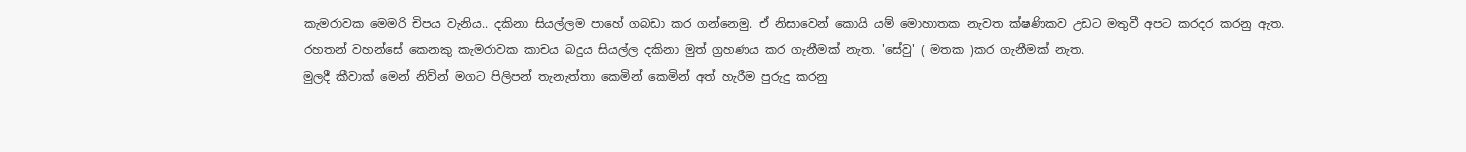කැමරාවක මෙමරි චිපය වැනිය.. දකිනා සියල්ලම පාහේ ගබඩා කර ගන්නෙමු. ඒ නිසාවෙන් කොයි යම් මොහාතක නැවත ක්ෂණිකව උඩට මතුවී අපට කරදර කරනු ඇත.
රහතන් වහන්සේ කෙනකු කැමරාවක කාචය බදුය සියල්ල දකිනා මුත් ග්‍රහණය කර ගැනීමක් නැත. 'සේවු' ( මතක )කර ගැනීමක් නැත.
මුලදී කීවාක් මෙන් නිව්න් මගට පිලිපන් තැනැත්තා කෙමින් කෙමින් අත් හැරීම පුරුදු කරනු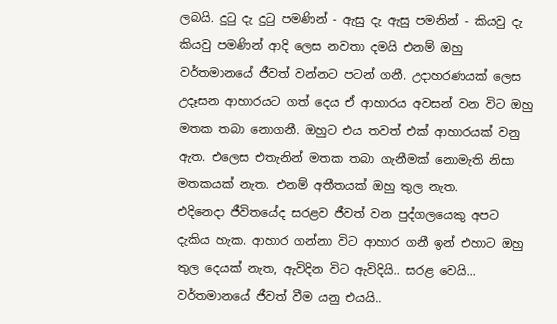ලබයි. දුටු දැ දුටු පමණින් - ඇසු දැ ඇසු පමනින් - කියවු දැ කියවු පමණින් ආදි ලෙස නවතා දමයි එනම් ඔහු වර්තමානයේ ජීවත් වන්නට පටන් ගනී. උදාහරණයක් ලෙස උදෑසන ආහාරයට ගත් දෙය ඒ ආහාරය අවසන් වන විට ඔහු මතක තබා නොගනී. ඔහුට එය තවත් එක් ආහාරයක් වනු ඇත. එලෙස එතැනින් මතක තබා ගැනීමක් නොමැති නිසා මතකයක් නැත. එනම් අතීතයක් ඔහු තුල නැත.
එදිනෙදා ජීවිතයේද සරළව ජීවත් වන පුද්ගලයෙකු අපට දැකිය හැක. ආහාර ගන්නා විට ආහාර ගනී ඉන් එහාට ඔහු තුල දෙයක් නැත, ඇවිදින විට ඇවිදියි.. සරළ වෙයි... වර්තමානයේ ජීවත් වීම යනු එයයි..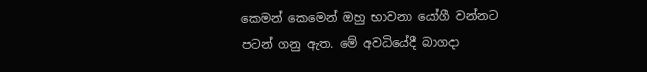කෙමන් කෙමෙන් ඔහු භාවනා යෝගී වන්නට පටන් ගනු ඇත. මේ අවධියේදී බාගදා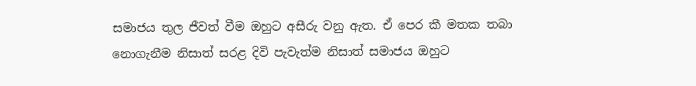සමාජය තුල ජීවත් වීම ඔහුට අසීරු වනු ඇත. ඒ පෙර කී මතක තබා නොගැනීම නිසාත් සරළ දිවි පැවැත්ම නිසාත් සමාජය ඔහුට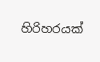හිරිහරයක්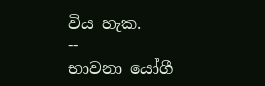විය හැක.
--
භාවනා යෝගී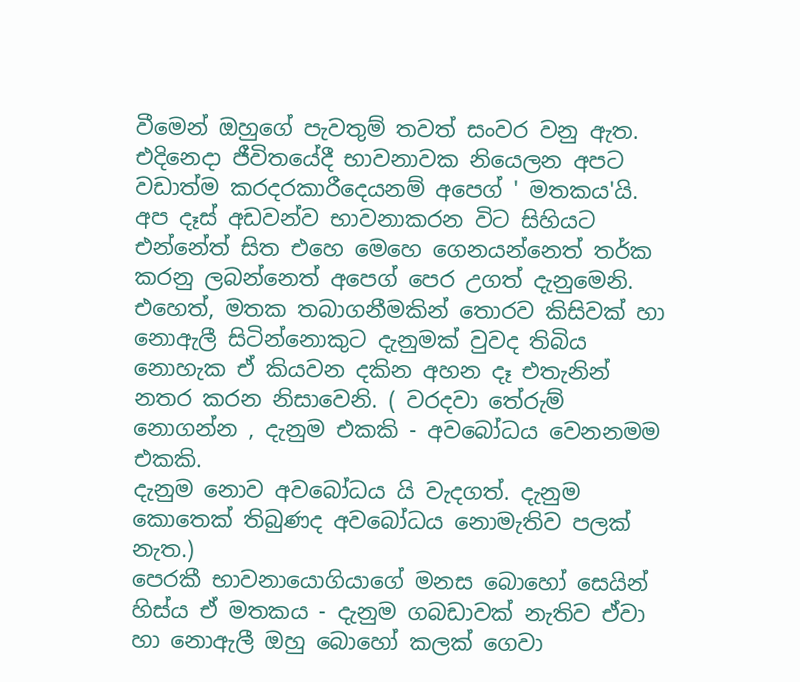වීමෙන් ඔහුගේ පැවතුම් තවත් සංවර වනු ඇත. එදිනෙදා ජීවිතයේදී භාවනාවක නියෙලන අපට වඩාත්ම කරදරකාරීදෙයනම් අපෙග් ' මතකය'යි. අප දෑස් අඩවන්ව භාවනාකරන විට සිහියට එන්නේත් සිත එහෙ මෙහෙ ගෙනයන්නෙත් තර්ක කරනු ලබන්නෙත් අපෙග් පෙර උගත් දැනුමෙනි.
එහෙත්, මතක තබාගනීමකින් තොරව කිසිවක් හා නොඇලී සිටින්නොකුට දැනුමක් වුවද තිබිය නොහැක ඒ කියවන දකින අහන දෑ එතැනින් නතර කරන නිසාවෙනි. ( වරදවා තේරුම් නොගන්න , දැනුම එකකි - අවබෝධය වෙනනමම එකකි.
දැනුම නොව අවබෝධය යි වැදගත්. දැනුම කොතෙක් තිබුණද අවබෝධය නොමැතිව පලක් නැත.)
පෙරකී භාවනායොගියාගේ මනස බොහෝ සෙයින් හිස්ය ඒ මතකය - දැනුම ගබඩාවක් නැතිව ඒවා හා නොඇලී ඔහු බොහෝ කලක් ගෙවා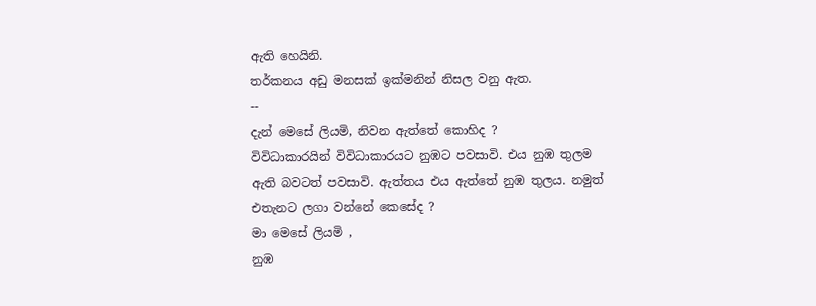ඇති හෙයිනි.
තර්කනය අඩු මනසක් ඉක්මනින් නිසල වනු ඇත.
--
දැන් මෙසේ ලියමි, නිවන ඇත්තේ කොහිද ?
විවිධාකාරයින් විවිධාකාරයට නුඹට පවසාවි. එය නුඹ තුලම ඇති බවටත් පවසාවි. ඇත්තය එය ඇත්තේ නුඹ තුලය. නමුත් එතැනට ලගා වන්නේ කෙසේද ?
මා මෙසේ ලියමි ,
නුඹ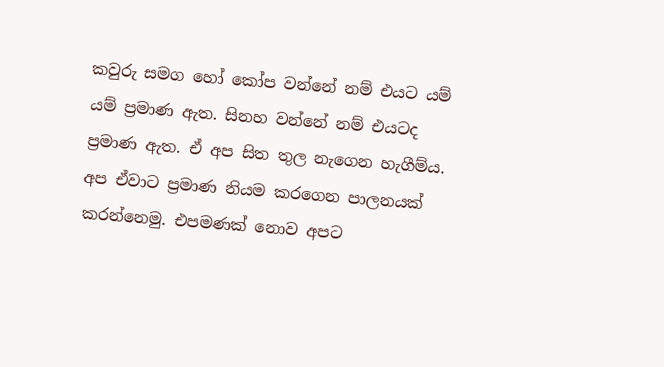කවුරු සමග හෝ කෝප වන්නේ නම් එයට යම් යම් ප්‍රමාණ ඇත. සිනහ වන්නේ නම් එයටද ප්‍රමාණ ඇත. ඒ අප සිත තුල නැගෙන හැගීම්ය. අප ඒවාට ප්‍රමාණ නියම කරගෙන පාලනයක් කරන්නෙමු. එපමණක් නොව අපට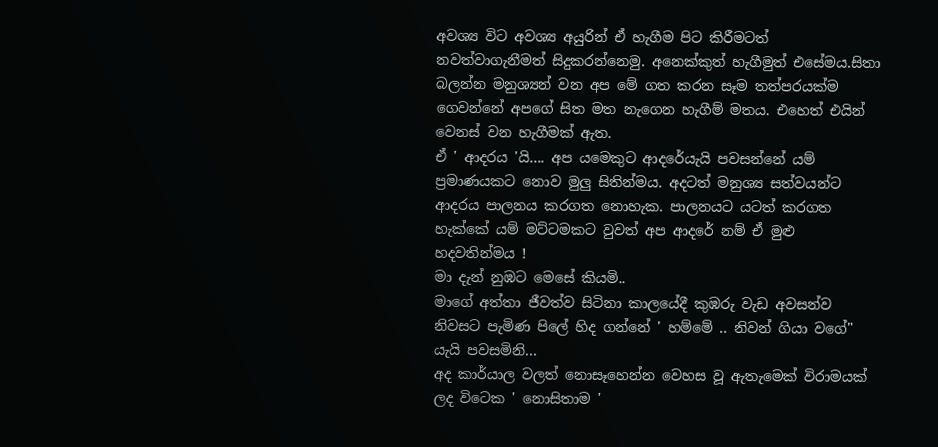අවශ්‍ය විට අවශ්‍ය අයුරින් ඒ හැගීම පිට කිරීමටත් නවත්වාගැනීමත් සිදුකරන්නෙමු. අනෙක්කුත් හැගීමුත් එසේමය.සිතා බලන්න මනුශ්‍යන් වන අප මේ ගත කරන සෑම තත්පරයක්ම ගෙවන්නේ අපගේ සිත මත නැගෙන හැගීම් මතය. එහෙත් එයින් වෙනස් වන හැගීමක් ඇත.
ඒ ' ආදරය 'යි.... අප යමෙකුට ආදරේයැයි පවසන්නේ යම් ප්‍රමාණයකට නොව මුලු සිතින්මය. අදටත් මනුශ්‍ය සත්වයන්ට ආදරය පාලනය කරගත නොහැක. පාලනයට යටත් කරගත හැක්කේ යම් මට්ටමකට වුවත් අප ආදරේ නම් ඒ මුළු හදවතින්මය !
මා දැන් නුඹට මෙසේ කියමි..
මාගේ අත්තා ජීවත්ව සිටිනා කාලයේදී කුඹරු වැඩ අවසන්ව නිවසට පැමිණ පිලේ හිද ගන්නේ ' හම්මේ .. නිවන් ගියා වගේ" යැයි පවසමිනි...
අද කාර්යාල වලත් නොසෑහෙන්න වෙහස වූ ඇතැමෙක් විරාමයක් ලද විටෙක ' නොසිතාම '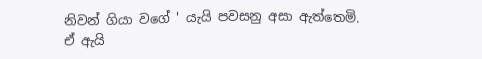නිවන් ගියා වගේ ' යැයි පවසනු අසා ඇත්තෙමි.
ඒ ඇයි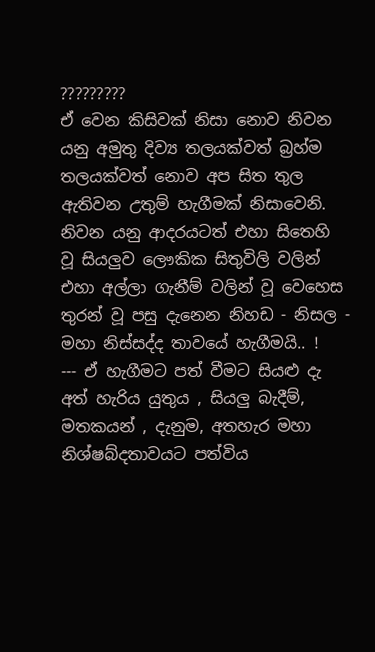?????????
ඒ වෙන කිසිවක් නිසා නොව නිවන යනු අමුතු දිව්‍ය තලයක්වත් බ්‍රහ්ම තලයක්වත් නොව අප සිත තුල ඇතිවන උතුම් හැගීමක් නිසාවෙනි.
නිවන යනු ආදරයටත් එහා සිතෙහි වූ සියලුව ලෞකික සිතුවිලි වලින් එහා අල්ලා ගැනීම් වලින් වූ වෙහෙස තුරන් වූ පසු දැනෙන නිහඩ - නිසල - මහා නිස්සද්ද තාවයේ හැගීමයි.. !
--- ඒ හැගීමට පත් වීමට සියළු දැ අත් හැරිය යුතුය , සියලු බැදීම්, මතකයන් , දැනුම, අතහැර මහා නිශ්ෂබ්දතාවයට පත්විය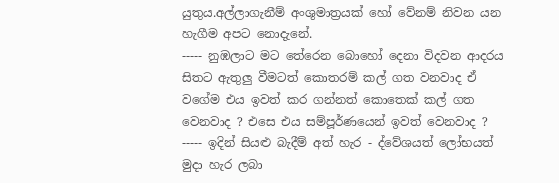යුතුය.අල්ලාගැනීම් අංශුමාත්‍රයක් හෝ වේනම් නිවන යන හැගීම අපට නොදැනේ.
----- නුඹලාට මට තේරෙන බොහෝ දෙනා විදවන ආදරය සිතට ඇතුලු වීමටත් කොතරම් කල් ගත වනවාද ඒ වගේම එය ඉවත් කර ගන්නත් කොතෙක් කල් ගත වෙනවාද ? එසෙ එය සම්පූර්ණයෙන් ඉවත් වෙනවාද ?
----- ඉදින් සියළු බැදීම් අත් හැර - ද්වේශයත් ලෝභයත් මුදා හැර ලබා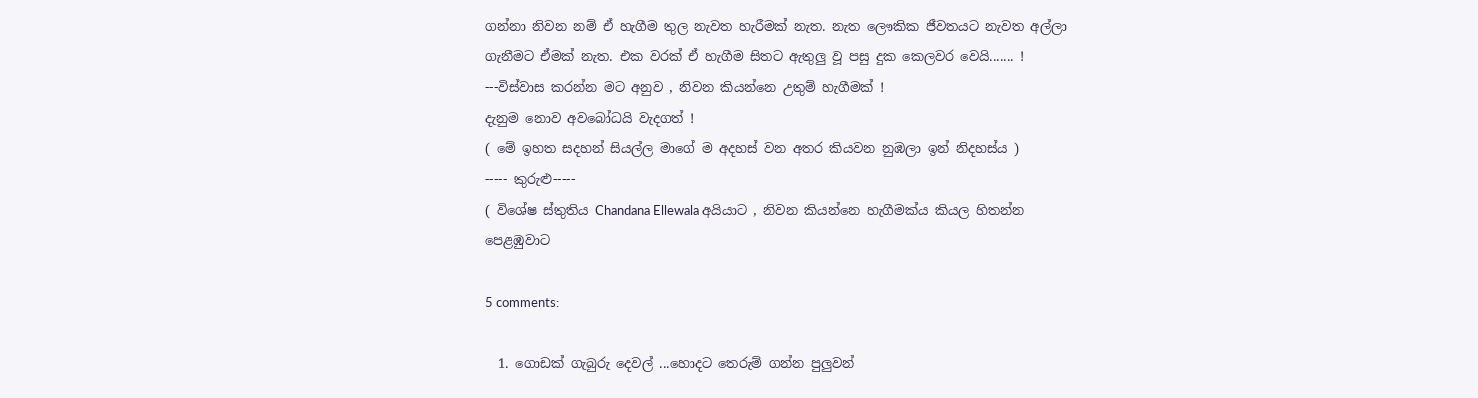ගන්නා නිවන නම් ඒ හැගීම තුල නැවත හැරීමක් නැත. නැත ලෞකික ජීවතයට නැවත අල්ලා ගැනීමට ඒමක් නැත. එක වරක් ඒ හැගීම සිතට ඇතුලු වූ පසු දුක කෙලවර වෙයි....... !
---විස්වාස කරන්න මට අනුව , නිවන කියන්නෙ උතුම් හැගීමක් !
දැනුම නොව අවබෝධයි වැදගත් !
( මේ ඉහත සදහන් සියල්ල මාගේ ම අදහස් වන අතර කියවන නුඹලා ඉන් නිදහස්ය )
----- කුරුළු-----
( විශේෂ ස්තුතිය Chandana Ellewala අයියාට , නිවන කියන්නෙ හැගීමක්ය කියල හිතන්න පෙළඹුවාට

5 comments:

  1. ගොඩක් ගැබුරු දෙවල් ...හොදට තෙරුම් ගන්න පුලුවන්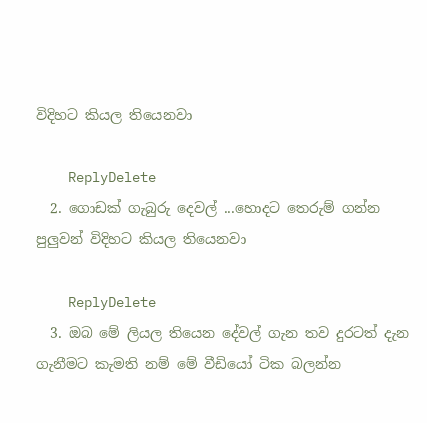විදිහට කියල තියෙනවා

    ReplyDelete
  2. ගොඩක් ගැබුරු දෙවල් ...හොදට තෙරුම් ගන්න පුලුවන් විදිහට කියල තියෙනවා

    ReplyDelete
  3. ඔබ මේ ලියල තියෙන දේවල් ගැන තව දුරටත් දැන ගැනීමට කැමති නම් මේ වීඩියෝ ටික බලන්න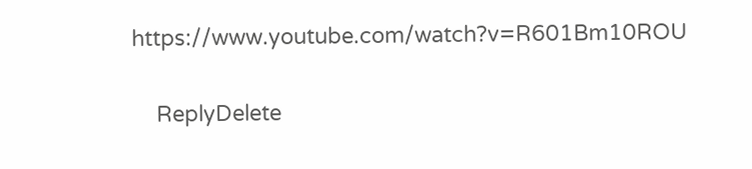https://www.youtube.com/watch?v=R601Bm10ROU

    ReplyDelete